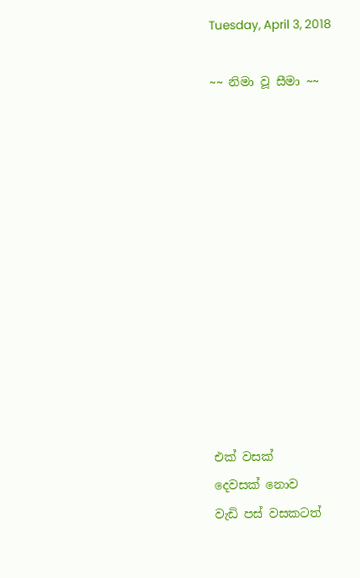Tuesday, April 3, 2018

~~ නිමා වූ සීමා ~~












එක් වසක්
දෙවසක් නොව
වැඩි පස් වසකටත්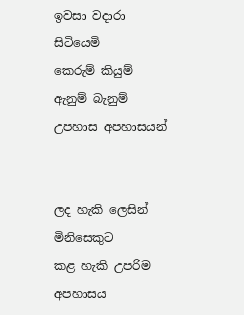ඉවසා වදාරා
සිටියෙමි
කෙරුම් කියුම්
ඇනුම් බැනුම්
උපහාස අපහාසයන්


ලද හැකි ලෙසින්
මිනිසෙකුට
කළ හැකි උපරිම
අපහාසය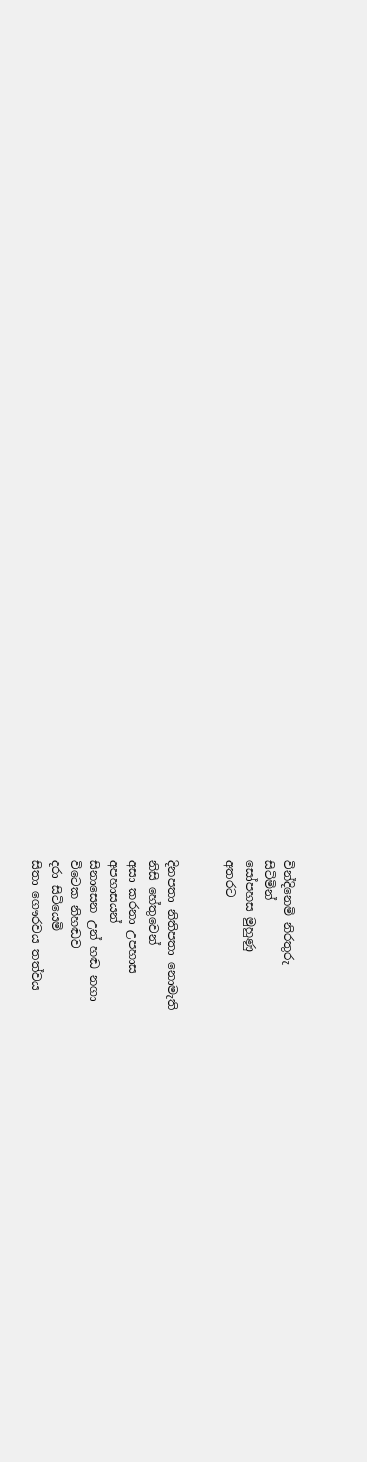වින්දිනෙමි නිරතුරු
සිටිමින්
සෝපහස මුහුණු
අතරට


දිනපතා නිතිපතා නොමැති
නිසි හේතුවෙන්
අසා කරනා උපහාස
අපහාසයන්
සිනාසෙන උන් හඬ නගා
විටෙක නිහඬව
දරා සිටියෙමි
සිතා ගෞරවය තත්වය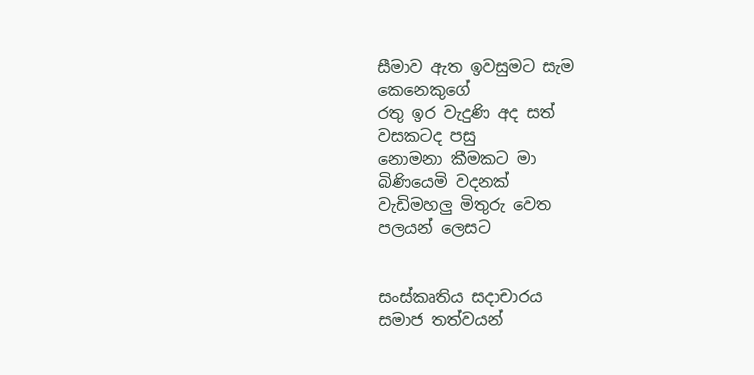සීමාව ඇත ඉවසුමට සැම
කෙනෙකුගේ
රතු ඉර වැදුණි අද සත්
වසකටද පසු
නොමනා කීමකට මා
බිණියෙමි වදනක්
වැඩිමහලු මිතුරු වෙත
පලයන් ලෙසට


සංස්කෘතිය සදාචාරය
සමාජ තත්වයන්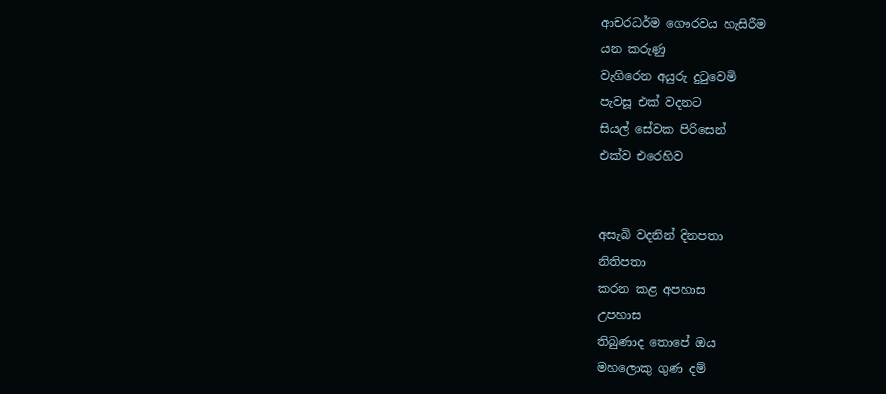ආචරධර්ම ගෞරවය හැසිරීම
යන කරුණු
වැගිරෙන අයුරු දුටුවෙමි
පැවසූ එක් වදනට
සියල් සේවක පිරිසෙන්
එක්ව එරෙහිව


අසැබි වදනින් දිනපතා
නිතිපතා
කරන කළ අපහාස
උපහාස
තිබුණාද තොපේ ඔය
මහලොකු ගුණ දම්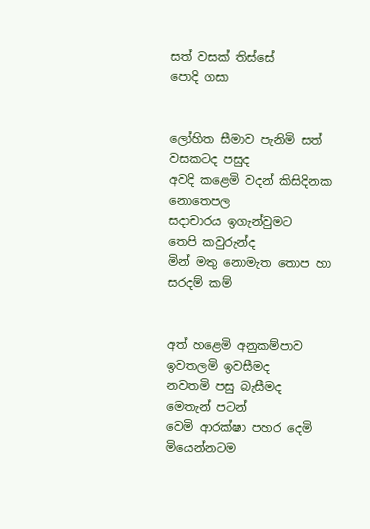සත් වසක් තිස්සේ
පොදි ගසා


ලෝහිත සීමාව පැනිමි සත්
වසකටද පසුද
අවදි කළෙමි වදන් කිසිදිනක
නොතෙපල
සදාචාරය ඉගැන්වුමට
තෙපි කවුරුන්ද
මින් මතු නොමැත තොප හා
සරදම් කම්


අත් හළෙමි අනුකම්පාව
ඉවතලමි ඉවසීමද
නවතමි පසු බැසීමද
මෙතැන් පටන්
වෙමි ආරක්ෂා පහර දෙමි
මියෙන්නටම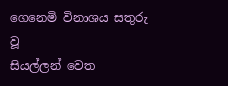ගෙනෙමි විනාශය සතුරු වූ
සියල්ලන් වෙත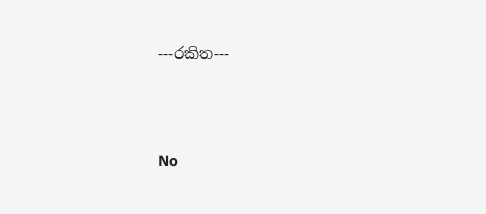---රකිත---




No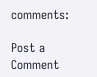comments:

Post a Comment